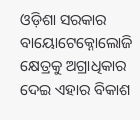ଓଡ଼ିଶା ସରକାର ବାୟୋଟେକ୍ନୋଲୋଜି କ୍ଷେତ୍ରକୁ ଅଗ୍ରାଧିକାର ଦେଇ ଏହାର ବିକାଶ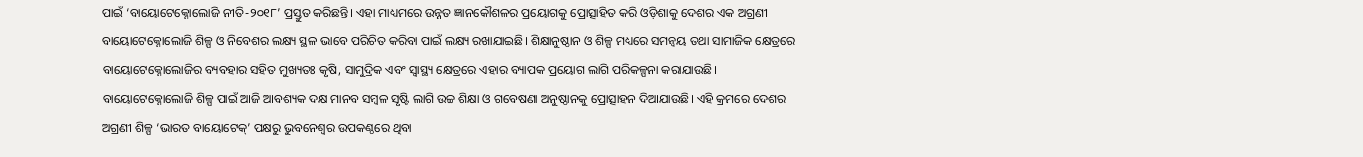ପାଇଁ ‘ବାୟୋଟେକ୍ନୋଲୋଜି ନୀତି-୨୦୧୮’ ପ୍ରସ୍ତୁତ କରିଛନ୍ତି। ଏହା ମାଧ୍ୟମରେ ଉନ୍ନତ ଜ୍ଞାନକୌଶଳର ପ୍ରୟୋଗକୁ ପ୍ରୋତ୍ସାହିତ କରି ଓଡ଼ିଶାକୁ ଦେଶର ଏକ ଅଗ୍ରଣୀ ବାୟୋଟେକ୍ନୋଲୋଜି ଶିଳ୍ପ ଓ ନିବେଶର ଲକ୍ଷ୍ୟ ସ୍ଥଳ ଭାବେ ପରିଚିତ କରିବା ପାଇଁ ଲକ୍ଷ୍ୟ ରଖାଯାଇଛି। ଶିକ୍ଷାନୁଷ୍ଠାନ ଓ ଶିଳ୍ପ ମଧ୍ୟରେ ସମନ୍ୱୟ ତଥା ସାମାଜିକ କ୍ଷେତ୍ରରେ ବାୟୋଟେକ୍ନୋଲୋଜିର ବ୍ୟବହାର ସହିତ ମୁଖ୍ୟତଃ କୃଷି, ସାମୁଦ୍ରିକ ଏବଂ ସ୍ୱାସ୍ଥ୍ୟ କ୍ଷେତ୍ରରେ ଏହାର ବ୍ୟାପକ ପ୍ରୟୋଗ ଲାଗି ପରିକଳ୍ପନା କରାଯାଉଛି।
ବାୟୋଟେକ୍ନୋଲୋଜି ଶିଳ୍ପ ପାଇଁ ଆଜି ଆବଶ୍ୟକ ଦକ୍ଷ ମାନବ ସମ୍ବଳ ସୃଷ୍ଟି ଲାଗି ଉଚ୍ଚ ଶିକ୍ଷା ଓ ଗବେଷଣା ଅନୁଷ୍ଠାନକୁ ପ୍ରୋତ୍ସାହନ ଦିଆଯାଉଛି। ଏହି କ୍ରମରେ ଦେଶର ଅଗ୍ରଣୀ ଶିଳ୍ପ ‘ଭାରତ ବାୟୋଟେକ୍’ ପକ୍ଷରୁ ଭୁବନେଶ୍ୱର ଉପକଣ୍ଠରେ ଥିବା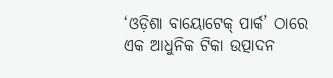‘ଓଡ଼ିଶା ବାୟୋଟେକ୍ ପାର୍କ’ ଠାରେ ଏକ ଆଧୁନିକ ଟିକା ଉତ୍ପାଦନ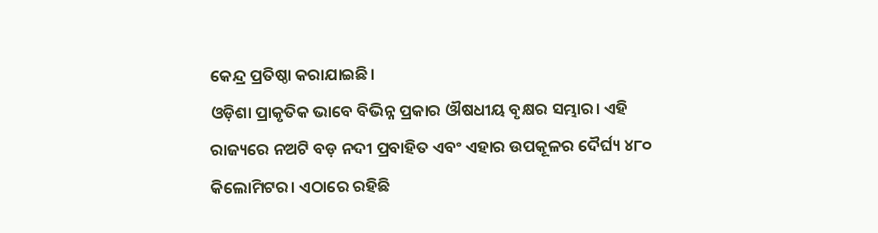କେନ୍ଦ୍ର ପ୍ରତିଷ୍ଠା କରାଯାଇଛି।
ଓଡ଼ିଶା ପ୍ରାକୃତିକ ଭାବେ ବିଭିନ୍ନ ପ୍ରକାର ଔଷଧୀୟ ବୃକ୍ଷର ସମ୍ଭାର। ଏହି ରାଜ୍ୟରେ ନଅଟି ବଡ଼ ନଦୀ ପ୍ରବାହିତ ଏବଂ ଏହାର ଉପକୂଳର ଦୈର୍ଘ୍ୟ ୪୮୦ କିଲୋମିଟର। ଏଠାରେ ରହିଛି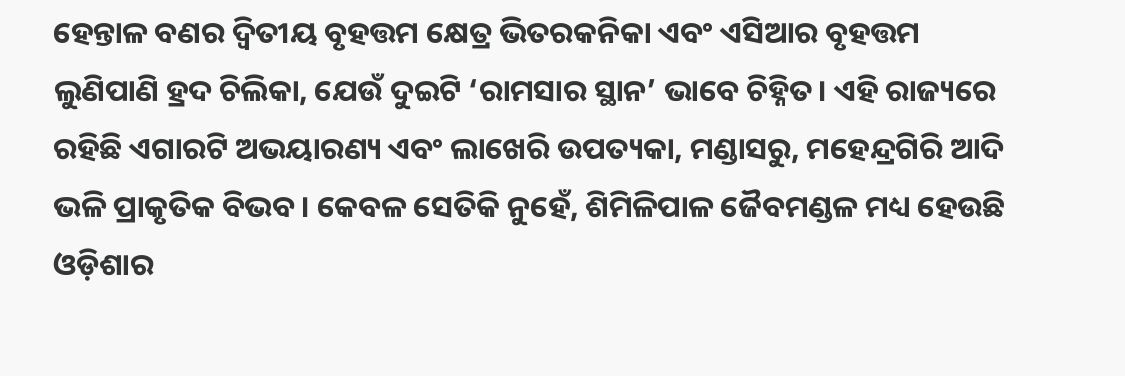ହେନ୍ତାଳ ବଣର ଦ୍ୱିତୀୟ ବୃହତ୍ତମ କ୍ଷେତ୍ର ଭିତରକନିକା ଏବଂ ଏସିଆର ବୃହତ୍ତମ ଲୁଣିପାଣି ହ୍ରଦ ଚିଲିକା, ଯେଉଁ ଦୁଇଟି ‘ରାମସାର ସ୍ଥାନ’ ଭାବେ ଚିହ୍ନିତ। ଏହି ରାଜ୍ୟରେ ରହିଛି ଏଗାରଟି ଅଭୟାରଣ୍ୟ ଏବଂ ଲାଖେରି ଉପତ୍ୟକା, ମଣ୍ଡାସରୁ, ମହେନ୍ଦ୍ରଗିରି ଆଦି ଭଳି ପ୍ରାକୃତିକ ବିଭବ। କେବଳ ସେତିକି ନୁହେଁ, ଶିମିଳିପାଳ ଜୈବମଣ୍ଡଳ ମଧ୍ୟ ହେଉଛି ଓଡ଼ିଶାର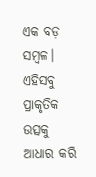ଏକ ବଡ଼ ସମ୍ବଳ। ଏହିସବୁ ପ୍ରାକୃତିକ ଉତ୍ସକୁ ଆଧାର କରି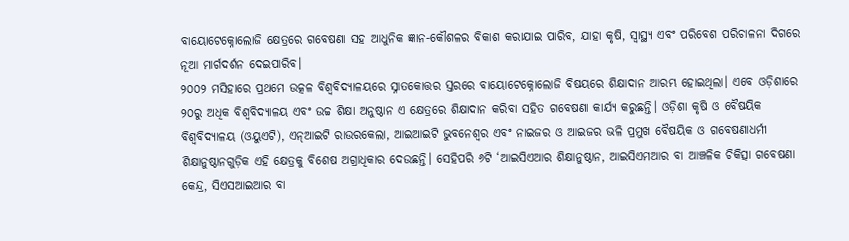ବାୟୋଟେକ୍ନୋଲୋଜି କ୍ଷେତ୍ରରେ ଗବେଷଣା ସହ ଆଧୁନିକ ଜ୍ଞାନ-କୌଶଳର ବିକାଶ କରାଯାଇ ପାରିବ, ଯାହା କୃଷି, ସ୍ୱାସ୍ଥ୍ୟ ଏବଂ ପରିବେଶ ପରିଚାଳନା ଦିଗରେ ନୂଆ ମାର୍ଗଦର୍ଶନ ଦେଇପାରିବ।
୨୦୦୨ ମସିହାରେ ପ୍ରଥମେ ଉତ୍କଳ ବିଶ୍ୱବିଦ୍ୟାଳୟରେ ସ୍ନାତକୋତ୍ତର ସ୍ତରରେ ବାୟୋଟେକ୍ନୋଲୋଜି ବିଷୟରେ ଶିକ୍ଷାଦାନ ଆରମ୍ଭ ହୋଇଥିଲା। ଏବେ ଓଡ଼ିଶାରେ ୨୦ରୁ ଅଧିକ ବିଶ୍ୱବିଦ୍ୟାଳୟ ଏବଂ ଉଚ୍ଚ ଶିକ୍ଷା ଅନୁଷ୍ଠାନ ଏ କ୍ଷେତ୍ରରେ ଶିକ୍ଷାଦାନ କରିବା ସହିତ ଗବେଷଣା କାର୍ଯ୍ୟ କରୁଛନ୍ତି। ଓଡ଼ିଶା କୃଷି ଓ ବୈଷୟିକ ବିଶ୍ୱବିଦ୍ୟାଳୟ (ଓୟୁଏଟି), ଏନ୍ଆଇଟି ରାଉରକେଲା, ଆଇଆଇଟି ଭୁବନେଶ୍ୱର ଏବଂ ନାଇଜର ଓ ଆଇଜର ଭଳି ପ୍ରମୁଖ ବୈଷୟିକ ଓ ଗବେଷଣାଧର୍ମୀ ଶିକ୍ଷାନୁଷ୍ଠାନଗୁଡ଼ିକ ଏହି କ୍ଷେତ୍ରକୁ ବିଶେଷ ଅଗ୍ରାଧିକାର ଦେଉଛନ୍ତି। ସେହିପରି ୬ଟି ‘ଆଇସିଏଆର ଶିକ୍ଷାନୁଷ୍ଠାନ, ଆଇସିଏମଆର ବା ଆଞ୍ଚଳିକ ଚିକିତ୍ସା ଗବେଷଣା କେନ୍ଦ୍ର, ସିଏସଆଇଆର ବା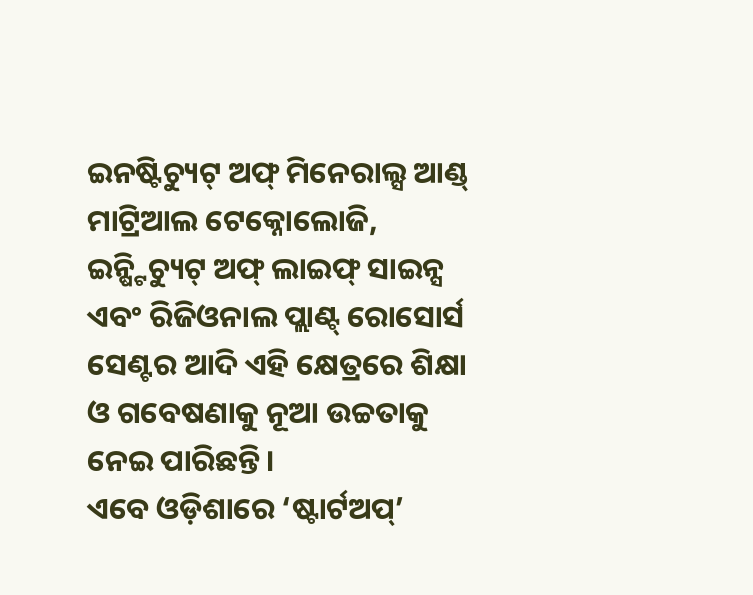ଇନଷ୍ଟିଚ୍ୟୁଟ୍ ଅଫ୍ ମିନେରାଲ୍ସ ଆଣ୍ଡ୍ ମାଟ୍ରିଆଲ ଟେକ୍ନୋଲୋଜି, ଇନ୍ଷ୍ଟିଚ୍ୟୁଟ୍ ଅଫ୍ ଲାଇଫ୍ ସାଇନ୍ସ ଏବଂ ରିଜିଓନାଲ ପ୍ଲାଣ୍ଟ୍ ରୋସୋର୍ସ ସେଣ୍ଟର ଆଦି ଏହି କ୍ଷେତ୍ରରେ ଶିକ୍ଷା ଓ ଗବେଷଣାକୁ ନୂଆ ଉଚ୍ଚତାକୁ ନେଇ ପାରିଛନ୍ତି।
ଏବେ ଓଡ଼ିଶାରେ ‘ଷ୍ଟାର୍ଟଅପ୍’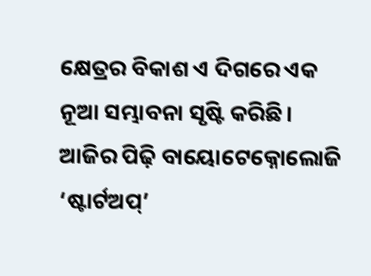କ୍ଷେତ୍ରର ବିକାଶ ଏ ଦିଗରେ ଏକ ନୂଆ ସମ୍ଭାବନା ସୃଷ୍ଟି କରିଛି। ଆଜିର ପିଢ଼ି ବାୟୋଟେକ୍ନୋଲୋଜି ‘ଷ୍ଟାର୍ଟଅପ୍’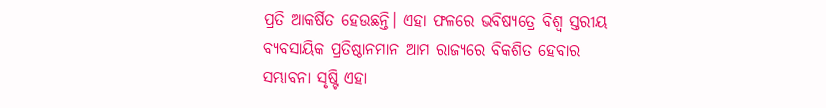ପ୍ରତି ଆକର୍ଷିତ ହେଉଛନ୍ତି। ଏହା ଫଳରେ ଭବିଷ୍ୟତ୍ରେ ବିଶ୍ବ ସ୍ତରୀୟ ବ୍ୟବସାୟିକ ପ୍ରତିଷ୍ଠାନମାନ ଆମ ରାଜ୍ୟରେ ବିକଶିତ ହେବାର ସମ୍ଭାବନା ସୃଷ୍ଟି ଏହା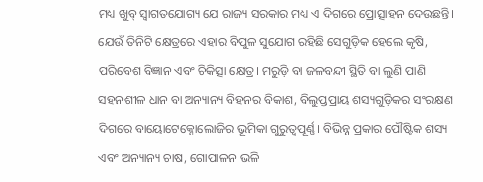ମଧ୍ୟ ଖୁବ୍ ସ୍ବାଗତଯୋଗ୍ୟ ଯେ ରାଜ୍ୟ ସରକାର ମଧ୍ୟ ଏ ଦିଗରେ ପ୍ରୋତ୍ସାହନ ଦେଉଛନ୍ତି।
ଯେଉଁ ତିନିଟି କ୍ଷେତ୍ରରେ ଏହାର ବିପୁଳ ସୁଯୋଗ ରହିଛି ସେଗୁଡ଼ିକ ହେଲେ କୃଷି, ପରିବେଶ ବିଜ୍ଞାନ ଏବଂ ଚିକିତ୍ସା କ୍ଷେତ୍ର। ମରୁଡ଼ି ବା ଜଳବନ୍ଦୀ ସ୍ଥିତି ବା ଲୁଣି ପାଣି ସହନଶୀଳ ଧାନ ବା ଅନ୍ୟାନ୍ୟ ବିହନର ବିକାଶ, ବିଲୁପ୍ତପ୍ରାୟ ଶସ୍ୟଗୁଡ଼ିକର ସଂରକ୍ଷଣ ଦିଗରେ ବାୟୋଟେକ୍ନୋଲୋଜିର ଭୂମିକା ଗୁରୁତ୍ବପୂର୍ଣ୍ଣ। ବିଭିନ୍ନ ପ୍ରକାର ପୌଷ୍ଟିକ ଶସ୍ୟ ଏବଂ ଅନ୍ୟାନ୍ୟ ଚାଷ, ଗୋପାଳନ ଭଳି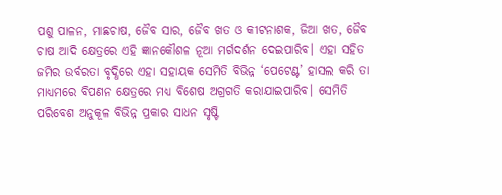ପଶୁ ପାଳନ, ମାଛଚାଷ, ଜୈବ ସାର, ଜୈବ ଖତ ଓ କୀଟନାଶକ, ଜିଆ ଖତ, ଜୈବ ଚାଷ ଆଦି କ୍ଷେତ୍ରରେ ଏହି ଜ୍ଞାନକୌଶଳ ନୂଆ ମର୍ଗଦର୍ଶନ ଦେଇପାରିବ। ଏହା ସହିତ ଜମିର ଉର୍ବରତା ବୃଦ୍ଧିରେ ଏହା ସହାୟକ ସେମିତି ବିଭିନ୍ନ ‘ପେଟେଣ୍ଟ’ ହାସଲ କରି ତା ମାଧ୍ୟମରେ ବିପଣନ କ୍ଷେତ୍ରରେ ମଧ୍ୟ ବିଶେଷ ଅଗ୍ରଗତି କରାଯାଇପାରିବ। ସେମିତି ପରିବେଶ ଅନୁକୂଳ ବିଭିନ୍ନ ପ୍ରକାର ସାଧନ ସୃଷ୍ଟି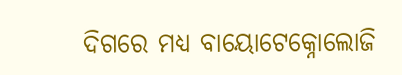ଦିଗରେ ମଧ୍ୟ ବାୟୋଟେକ୍ନୋଲୋଜି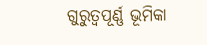ଗୁରୁତ୍ୱପୂର୍ଣ୍ଣ ଭୂମିକା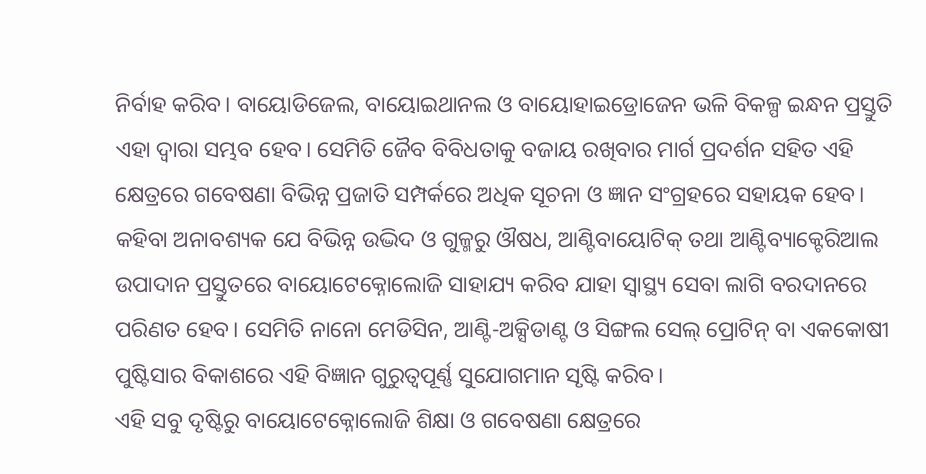ନିର୍ବାହ କରିବ। ବାୟୋଡିଜେଲ, ବାୟୋଇଥାନଲ ଓ ବାୟୋହାଇଡ୍ରୋଜେନ ଭଳି ବିକଳ୍ପ ଇନ୍ଧନ ପ୍ରସ୍ତୁତି ଏହା ଦ୍ବାରା ସମ୍ଭବ ହେବ। ସେମିତି ଜୈବ ବିବିଧତାକୁ ବଜାୟ ରଖିବାର ମାର୍ଗ ପ୍ରଦର୍ଶନ ସହିତ ଏହି କ୍ଷେତ୍ରରେ ଗବେଷଣା ବିଭିନ୍ନ ପ୍ରଜାତି ସମ୍ପର୍କରେ ଅଧିକ ସୂଚନା ଓ ଜ୍ଞାନ ସଂଗ୍ରହରେ ସହାୟକ ହେବ। କହିବା ଅନାବଶ୍ୟକ ଯେ ବିଭିନ୍ନ ଉଦ୍ଭିଦ ଓ ଗୁଳ୍ମରୁ ଔଷଧ, ଆଣ୍ଟିବାୟୋଟିକ୍ ତଥା ଆଣ୍ଟିବ୍ୟାକ୍ଟେରିଆଲ ଉପାଦାନ ପ୍ରସ୍ତୁତରେ ବାୟୋଟେକ୍ନୋଲୋଜି ସାହାଯ୍ୟ କରିବ ଯାହା ସ୍ବାସ୍ଥ୍ୟ ସେବା ଲାଗି ବରଦାନରେ ପରିଣତ ହେବ। ସେମିତି ନାନୋ ମେଡିସିନ, ଆଣ୍ଟି-ଅକ୍ସିଡାଣ୍ଟ ଓ ସିଙ୍ଗଲ ସେଲ୍ ପ୍ରୋଟିନ୍ ବା ଏକକୋଷୀ ପୁଷ୍ଟିସାର ବିକାଶରେ ଏହି ବିଜ୍ଞାନ ଗୁରୁତ୍ବପୂର୍ଣ୍ଣ ସୁଯୋଗମାନ ସୃଷ୍ଟି କରିବ।
ଏହି ସବୁ ଦୃଷ୍ଟିରୁ ବାୟୋଟେକ୍ନୋଲୋଜି ଶିକ୍ଷା ଓ ଗବେଷଣା କ୍ଷେତ୍ରରେ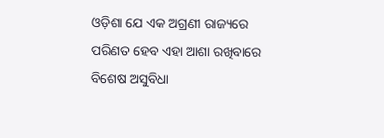ଓଡ଼ିଶା ଯେ ଏକ ଅଗ୍ରଣୀ ରାଜ୍ୟରେ ପରିଣତ ହେବ ଏହା ଆଶା ରଖିବାରେ ବିଶେଷ ଅସୁବିଧା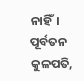ନାହିଁ।
ପୂର୍ବତନ କୁଳପତି,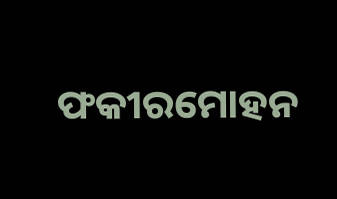ଫକୀରମୋହନ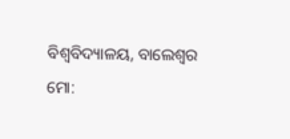ବିଶ୍ୱବିଦ୍ୟାଳୟ, ବାଲେଶ୍ୱର
ମୋ: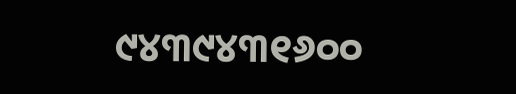୯୪୩୯୪୩୧୬୦୦